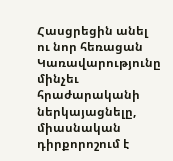Հասցրեցին անել ու նոր հեռացան
Կառավարությունը մինչեւ հրաժարականի ներկայացնելը, միասնական դիրքորոշում է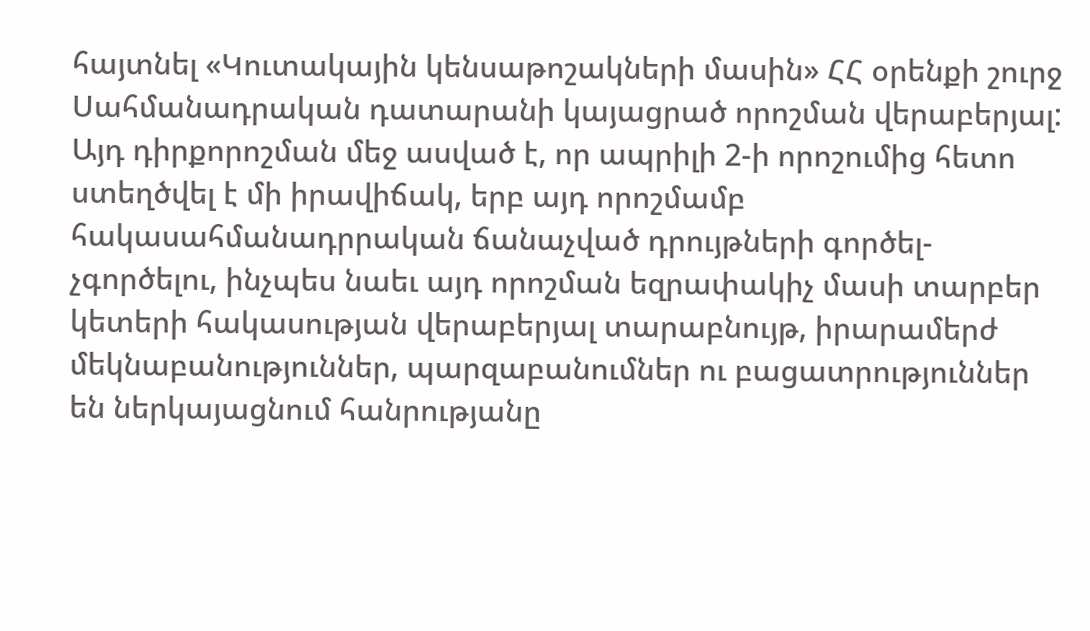հայտնել «Կուտակային կենսաթոշակների մասին» ՀՀ օրենքի շուրջ Սահմանադրական դատարանի կայացրած որոշման վերաբերյալ: Այդ դիրքորոշման մեջ ասված է, որ ապրիլի 2-ի որոշումից հետո ստեղծվել է մի իրավիճակ, երբ այդ որոշմամբ հակասահմանադրրական ճանաչված դրույթների գործել-չգործելու, ինչպես նաեւ այդ որոշման եզրափակիչ մասի տարբեր կետերի հակասության վերաբերյալ տարաբնույթ, իրարամերժ մեկնաբանություններ, պարզաբանումներ ու բացատրություններ են ներկայացնում հանրությանը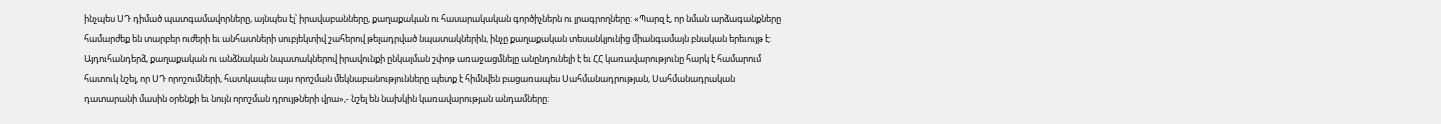ինչպես ՍԴ դիմած պատգամավորները, այնպես էլ՝ իրավաբանները, քաղաքական ու հասարակական գործիչներն ու լրագրողները: «Պարզ է, որ նման արձագանքները համարժեք են տարբեր ուժերի եւ անհատների սուբյեկտիվ շահերով թելադրված նպատակներին, ինչը քաղաքական տեսանկյունից միանգամայն բնական երեւույթ է: Այդուհանդերձ, քաղաքական ու անձնական նպատակներով իրավունքի ընկալման շփոթ առաջացմնելը անընդունելի է եւ ՀՀ կառավարությունը հարկ է համարում հատուկ նշել, որ ՍԴ որոշումների, հատկապես այս որոշման մեկնաբանությունները պետք է հիմնվեն բացառապես Սահմանադրության, Սահմանադրական դատարանի մասին օրենքի եւ նույն որոշման դրույթների վրա»,- նշել են նախկին կառավարության անդամները: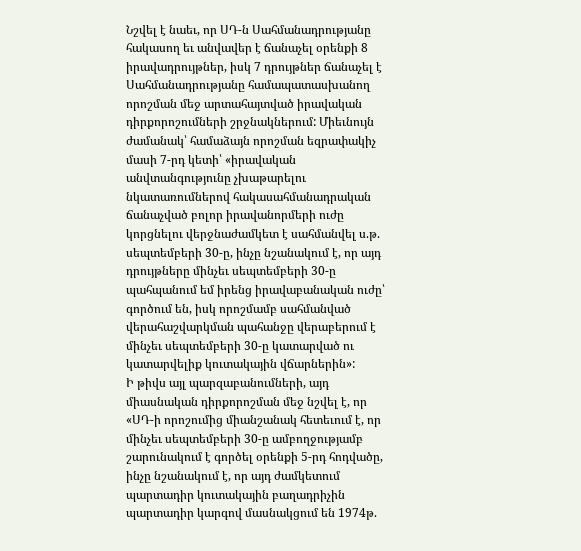Նշվել է նաեւ, որ ՍԴ-ն Սահմանադրությանը հակասող եւ անվավեր է ճանաչել օրենքի 8 իրավադրույթներ, իսկ 7 դրույթներ ճանաչել է Սահմանադրությանը համապատասխանող որոշման մեջ արտահայտված իրավական դիրքորոշումների շրջնակներում: Միեւնույն ժամանակ՝ համաձայն որոշման եզրափակիչ մասի 7-րդ կետի՝ «իրավական անվտանգությունը չխաթարելու նկատառումներով հակասահմանադրական ճանաչված բոլոր իրավանորմերի ուժը կորցնելու վերջնաժամկետ է սահմանվել ս.թ. սեպտեմբերի 30-ը, ինչը նշանակում է, որ այդ դրույթները մինչեւ սեպտեմբերի 30-ը պահպանում եմ իրենց իրավաբանական ուժը՝ գործում են, իսկ որոշմամբ սահմանված վերահաշվարկման պահանջը վերաբերում է մինչեւ սեպտեմբերի 30-ը կատարված ու կատարվելիք կուտակային վճարներին»:
Ի թիվս այլ պարզաբանումների, այդ միասնական դիրքորոշման մեջ նշվել է, որ «ՍԴ-ի որոշումից միանշանակ հետեւում է, որ մինչեւ սեպտեմբերի 30-ը ամբողջությամբ շարունակում է գործել օրենքի 5-րդ հոդվածը, ինչը նշանակում է, որ այդ ժամկետում պարտադիր կուտակային բաղադրիչին պարտադիր կարգով մասնակցում են 1974թ.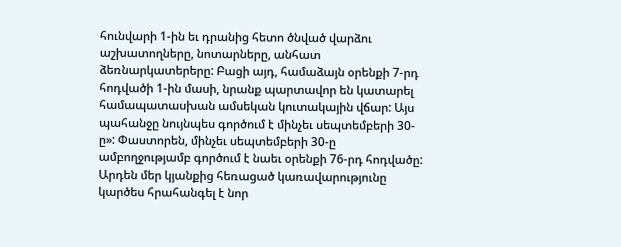հունվարի 1-ին եւ դրանից հետո ծնված վարձու աշխատողները, նոտարները, անհատ ձեռնարկատերերը: Բացի այդ, համաձայն օրենքի 7-րդ հոդվածի 1-ին մասի, նրանք պարտավոր են կատարել համապատասխան ամսեկան կուտակային վճար: Այս պահանջը նույնպես գործում է մինչեւ սեպտեմբերի 30-ը»: Փաստորեն, մինչեւ սեպտեմբերի 30-ը ամբողջությամբ գործում է նաեւ օրենքի 76-րդ հոդվածը:
Արդեն մեր կյանքից հեռացած կառավարությունը կարծես հրահանգել է նոր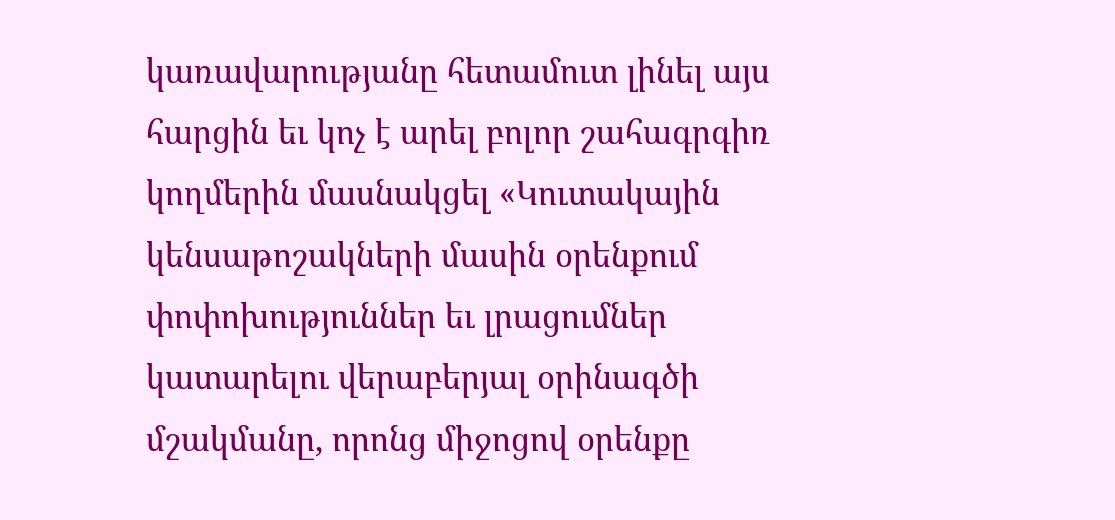կառավարությանը հետամուտ լինել այս հարցին եւ կոչ է արել բոլոր շահագրգիռ կողմերին մասնակցել «Կուտակային կենսաթոշակների մասին օրենքում փոփոխություններ եւ լրացումներ կատարելու վերաբերյալ օրինագծի մշակմանը, որոնց միջոցով օրենքը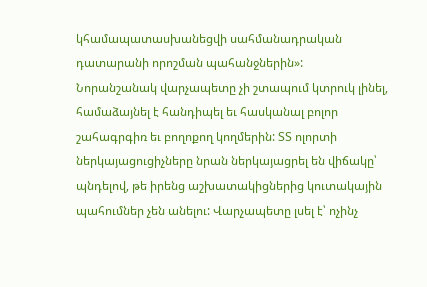կհամապատասխանեցվի սահմանադրական դատարանի որոշման պահանջներին»:
Նորանշանակ վարչապետը չի շտապում կտրուկ լինել, համաձայնել է հանդիպել եւ հասկանալ բոլոր շահագրգիռ եւ բողոքող կողմերին: ՏՏ ոլորտի ներկայացուցիչները նրան ներկայացրել են վիճակը՝ պնդելով, թե իրենց աշխատակիցներից կուտակային պահումներ չեն անելու: Վարչապետը լսել է՝ ոչինչ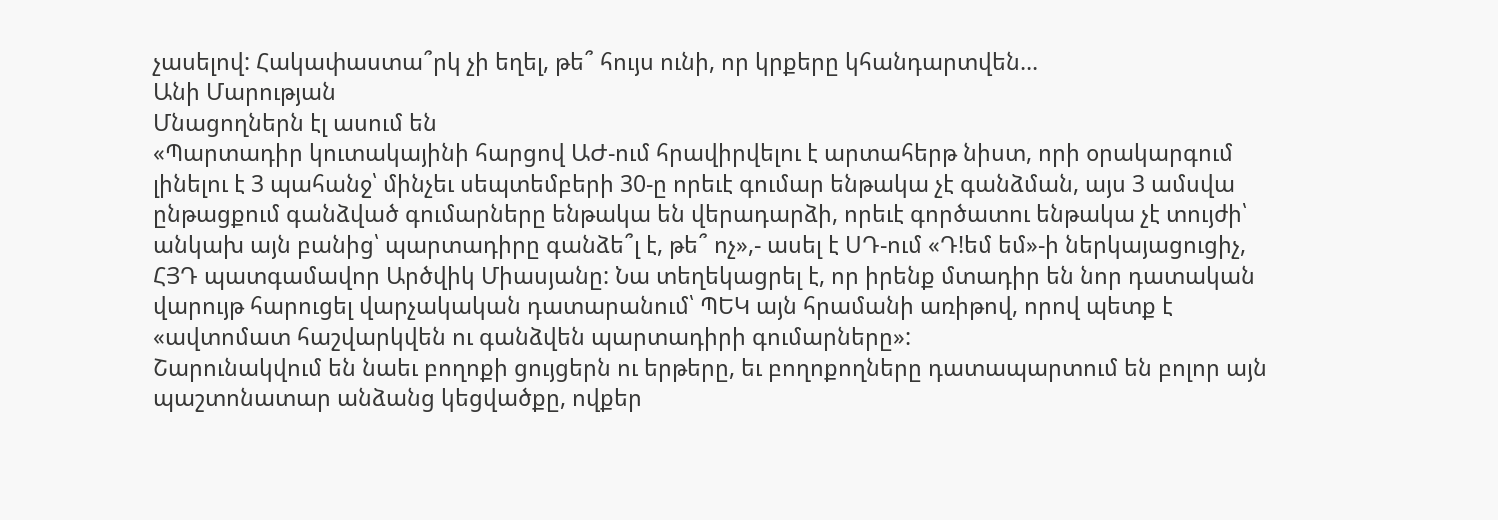չասելով: Հակափաստա՞րկ չի եղել, թե՞ հույս ունի, որ կրքերը կհանդարտվեն…
Անի Մարության
Մնացողներն էլ ասում են
«Պարտադիր կուտակայինի հարցով ԱԺ-ում հրավիրվելու է արտահերթ նիստ, որի օրակարգում լինելու է 3 պահանջ՝ մինչեւ սեպտեմբերի 30-ը որեւէ գումար ենթակա չէ գանձման, այս 3 ամսվա ընթացքում գանձված գումարները ենթակա են վերադարձի, որեւէ գործատու ենթակա չէ տույժի՝ անկախ այն բանից՝ պարտադիրը գանձե՞լ է, թե՞ ոչ»,- ասել է ՍԴ-ում «Դ!եմ եմ»-ի ներկայացուցիչ, ՀՅԴ պատգամավոր Արծվիկ Միասյանը: Նա տեղեկացրել է, որ իրենք մտադիր են նոր դատական վարույթ հարուցել վարչակական դատարանում՝ ՊԵԿ այն հրամանի առիթով, որով պետք է «ավտոմատ հաշվարկվեն ու գանձվեն պարտադիրի գումարները»:
Շարունակվում են նաեւ բողոքի ցույցերն ու երթերը, եւ բողոքողները դատապարտում են բոլոր այն պաշտոնատար անձանց կեցվածքը, ովքեր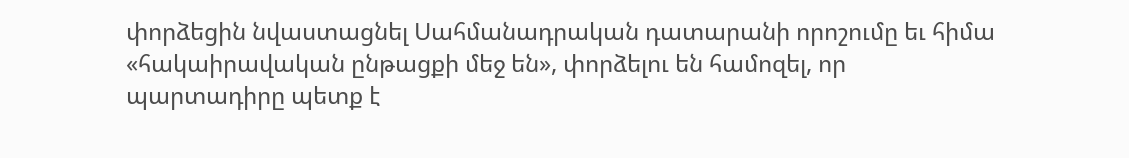փորձեցին նվաստացնել Սահմանադրական դատարանի որոշումը եւ հիմա «հակաիրավական ընթացքի մեջ են», փորձելու են համոզել, որ պարտադիրը պետք է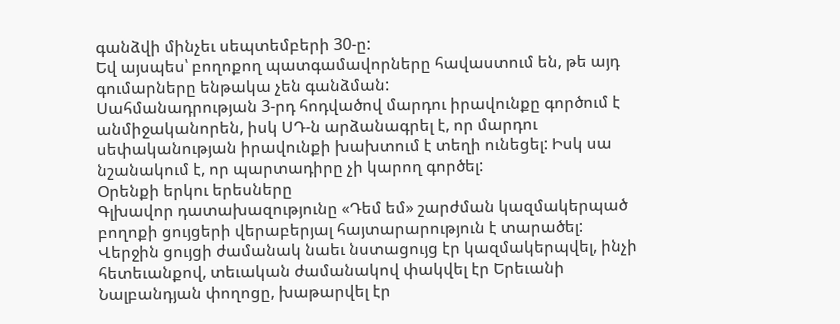գանձվի մինչեւ սեպտեմբերի 30-ը:
Եվ այսպես՝ բողոքող պատգամավորները հավաստում են, թե այդ գումարները ենթակա չեն գանձման:
Սահմանադրության 3-րդ հոդվածով մարդու իրավունքը գործում է անմիջականորեն, իսկ ՍԴ-ն արձանագրել է, որ մարդու սեփականության իրավունքի խախտում է տեղի ունեցել: Իսկ սա նշանակում է, որ պարտադիրը չի կարող գործել:
Օրենքի երկու երեսները
Գլխավոր դատախազությունը «Դեմ եմ» շարժման կազմակերպած բողոքի ցույցերի վերաբերյալ հայտարարություն է տարածել:
Վերջին ցույցի ժամանակ նաեւ նստացույց էր կազմակերպվել, ինչի հետեւանքով, տեւական ժամանակով փակվել էր Երեւանի Նալբանդյան փողոցը, խաթարվել էր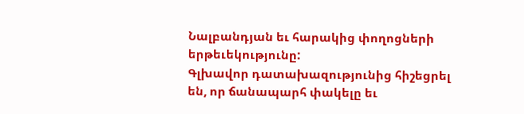Նալբանդյան եւ հարակից փողոցների երթեւեկությունը:
Գլխավոր դատախազությունից հիշեցրել են, որ ճանապարհ փակելը եւ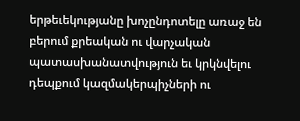երթեւեկությանը խոչընդոտելը առաջ են բերում քրեական ու վարչական պատասխանատվություն եւ կրկնվելու դեպքում կազմակերպիչների ու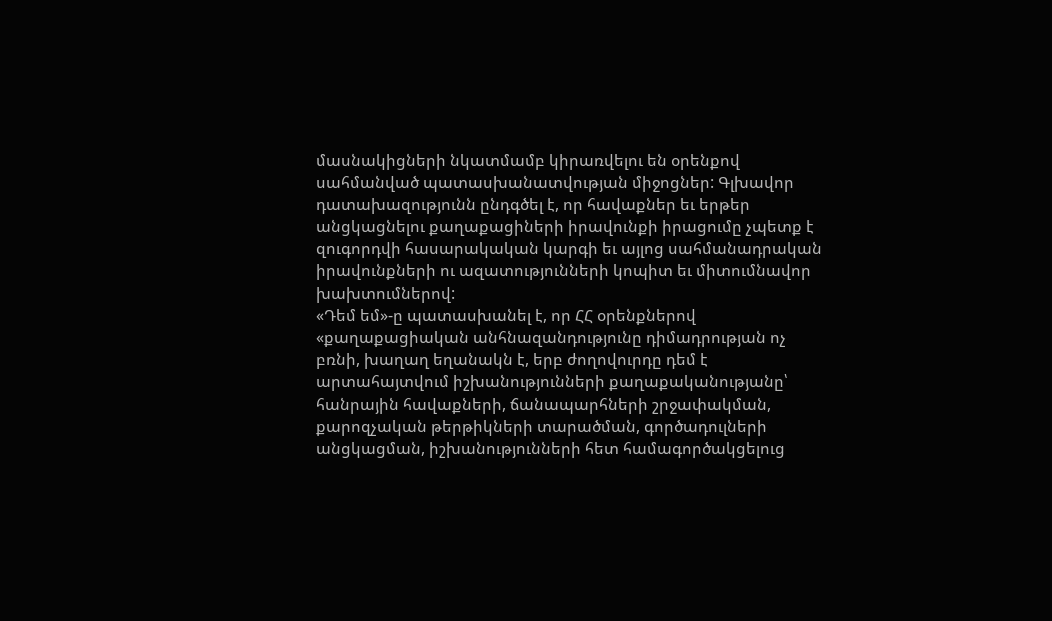մասնակիցների նկատմամբ կիրառվելու են օրենքով սահմանված պատասխանատվության միջոցներ: Գլխավոր դատախազությունն ընդգծել է, որ հավաքներ եւ երթեր անցկացնելու քաղաքացիների իրավունքի իրացումը չպետք է զուգորդվի հասարակական կարգի եւ այլոց սահմանադրական իրավունքների ու ազատությունների կոպիտ եւ միտումնավոր խախտումներով:
«Դեմ եմ»-ը պատասխանել է, որ ՀՀ օրենքներով «քաղաքացիական անհնազանդությունը դիմադրության ոչ բռնի, խաղաղ եղանակն է, երբ ժողովուրդը դեմ է արտահայտվում իշխանությունների քաղաքականությանը՝ հանրային հավաքների, ճանապարհների շրջափակման, քարոզչական թերթիկների տարածման, գործադուլների անցկացման, իշխանությունների հետ համագործակցելուց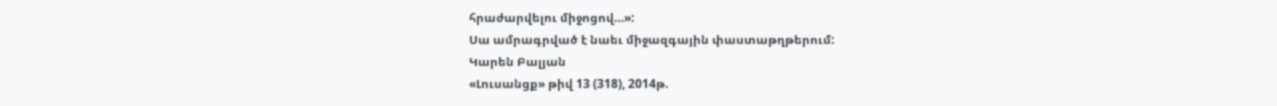հրաժարվելու միջոցով…»:
Սա ամրագրված է նաեւ միջազգային փաստաթղթերում:
Կարեն Բալյան
«Լուսանցք» թիվ 13 (318), 2014թ.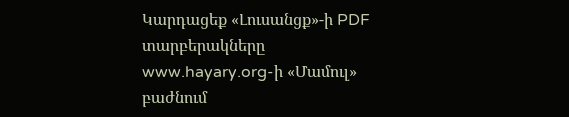Կարդացեք «Լուսանցք»-ի PDF տարբերակները www.hayary.org-ի «Մամուլ» բաժնում